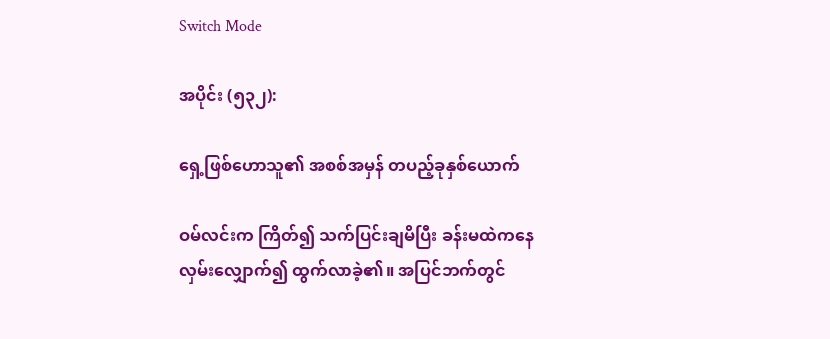Switch Mode

အပိုင်း (၅၃၂):

ရှေ့ဖြစ်ဟောသူ၏ အစစ်အမှန် တပည့်ခုနှစ်ယောက်

ဝမ်လင်းက ကြိတ်၍ သက်ပြင်းချမိပြီး ခန်းမထဲကနေ လှမ်းလျှောက်၍ ထွက်လာခဲ့၏။ အပြင်ဘက်တွင်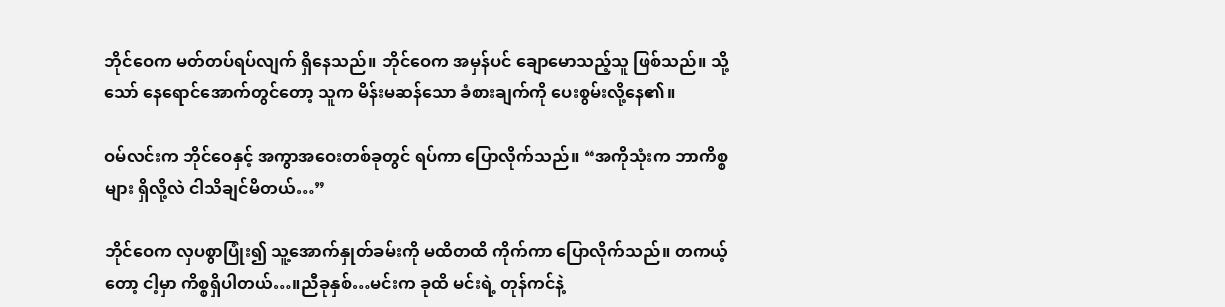ဘိုင်ဝေက မတ်တပ်ရပ်လျက် ရှိနေသည်။ ဘိုင်ဝေက အမှန်ပင် ချောမောသည့်သူ ဖြစ်သည်။ သို့သော် နေရောင်အောက်တွင်တော့ သူက မိန်းမဆန်သော ခံစားချက်ကို ပေးစွမ်းလို့နေ၏။

ဝမ်လင်းက ဘိုင်ဝေနှင့် အကွာအဝေးတစ်ခုတွင် ရပ်ကာ ပြောလိုက်သည်။ “အကိုသုံးက ဘာကိစ္စများ ရှိလို့လဲ ငါသိချင်မိတယ်…”

ဘိုင်ဝေက လှပစွာပြုံး၍ သူ့အောက်နှုတ်ခမ်းကို မထိတထိ ကိုက်ကာ ပြောလိုက်သည်။ တကယ့်တော့ ငါ့မှာ ကိစ္စရှိပါတယ်…။ညီခုနှစ်…မင်းက ခုထိ မင်းရဲ့ တုန်ကင်နဲ့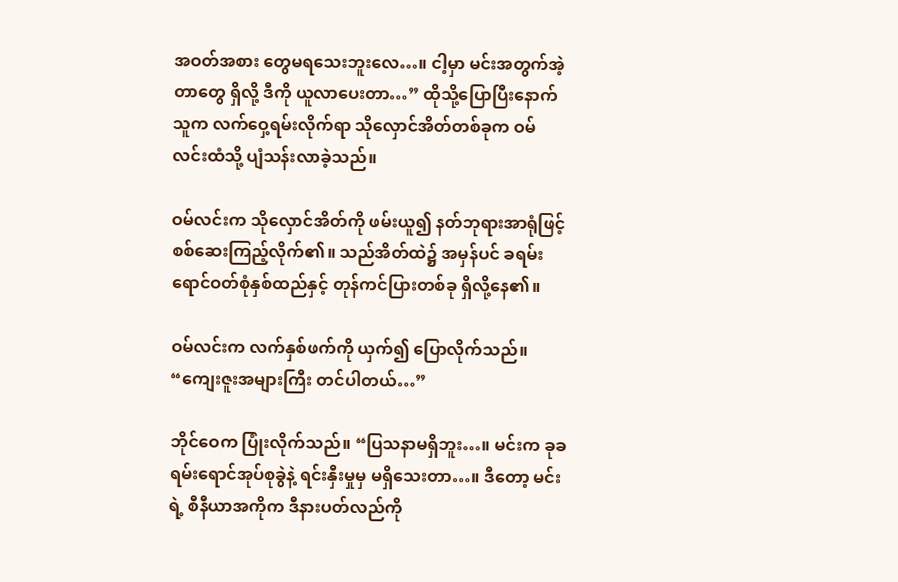အဝတ်အစား တွေမရသေးဘူးလေ…။ ငါ့မှာ မင်းအတွက်အဲ့တာတွေ ရှိလို့ ဒီကို ယူလာပေးတာ…” ထိုသို့ပြောပြီးနောက် သူက လက်ဝှေ့ရမ်းလိုက်ရာ သိုလှောင်အိတ်တစ်ခုက ဝမ်လင်းထံသို့ ပျံသန်းလာခဲ့သည်။

ဝမ်လင်းက သိုလှောင်အိတ်ကို ဖမ်းယူ၍ နတ်ဘုရားအာရုံဖြင့် စစ်ဆေးကြည့်လိုက်၏။ သည်အိတ်ထဲ၌ အမှန်ပင် ခရမ်းရောင်ဝတ်စုံနှစ်ထည်နှင့် တုန်ကင်ပြားတစ်ခု ရှိလို့နေ၏။

ဝမ်လင်းက လက်နှစ်ဖက်ကို ယှက်၍ ပြောလိုက်သည်။ “ကျေးဇူးအများကြီး တင်ပါတယ်…”

ဘိုင်ဝေက ပြုံးလိုက်သည်။ “ပြသနာမရှိဘူး…။ မင်းက ခုခရမ်းရောင်အုပ်စုခွဲနဲ့ ရင်းနှီးမှုမှ မရှိသေးတာ…။ ဒီတော့ မင်းရဲ့ စီနီယာအကိုက ဒီနားပတ်လည်ကို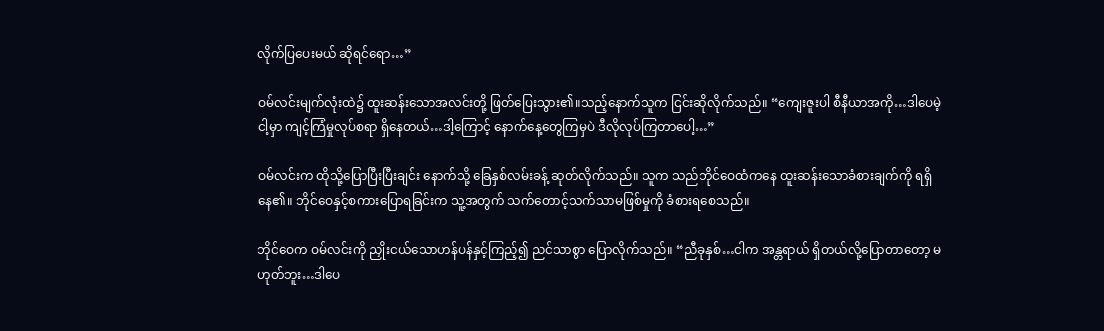လိုက်ပြပေးမယ် ဆိုရင်ရော…”

ဝမ်လင်းမျက်လုံးထဲ၌ ထူးဆန်းသောအလင်းတို့ ဖြတ်ပြေးသွား၏။သည့်နောက်သူက ငြင်းဆိုလိုက်သည်။ “ကျေးဇူးပါ စီနီယာအကို…ဒါပေမဲ့ ငါ့မှာ ကျင့်ကြံမှုလုပ်စရာ ရှိနေတယ်…ဒါ့ကြောင့် နောက်နေ့တွေကြမှပဲ ဒီလိုလုပ်ကြတာပေါ့…”

ဝမ်လင်းက ထိုသို့ပြောပြီးပြီးချင်း နောက်သို့ ခြေနှစ်လမ်းခန့် ဆုတ်လိုက်သည်။ သူက သည်ဘိုင်ဝေထံကနေ ထူးဆန်းသောခံစားချက်ကို ရရှိနေ၏။ ဘိုင်ဝေနှင့်စကားပြောရခြင်းက သူ့အတွက် သက်တောင့်သက်သာမဖြစ်မှုကို ခံစားရစေသည်။

ဘိုင်ဝေက ဝမ်လင်းကို ညှိုးငယ်သောဟန်ပန်နှင့်ကြည့်၍ ညင်သာစွာ ပြောလိုက်သည်။ “ညီခုနှစ်…ငါက အန္တရာယ် ရှိတယ်လို့ပြောတာတော့ မဟုတ်ဘူး…ဒါပေ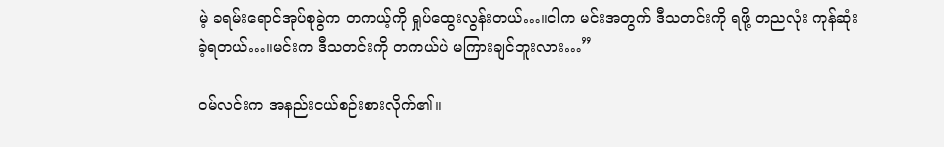မဲ့ ခရမ်းရောင်အုပ်စုခွဲက တကယ့်ကို ရှုပ်ထွေးလွန်းတယ်…။ငါက မင်းအတွက် ဒီသတင်းကို ရဖို့ တညလုံး ကုန်ဆုံးခဲ့ရတယ်…။မင်းက ဒီသတင်းကို တကယ်ပဲ မကြားချင်ဘူးလား…”

ဝမ်လင်းက အနည်းငယ်စဉ်းစားလိုက်၏။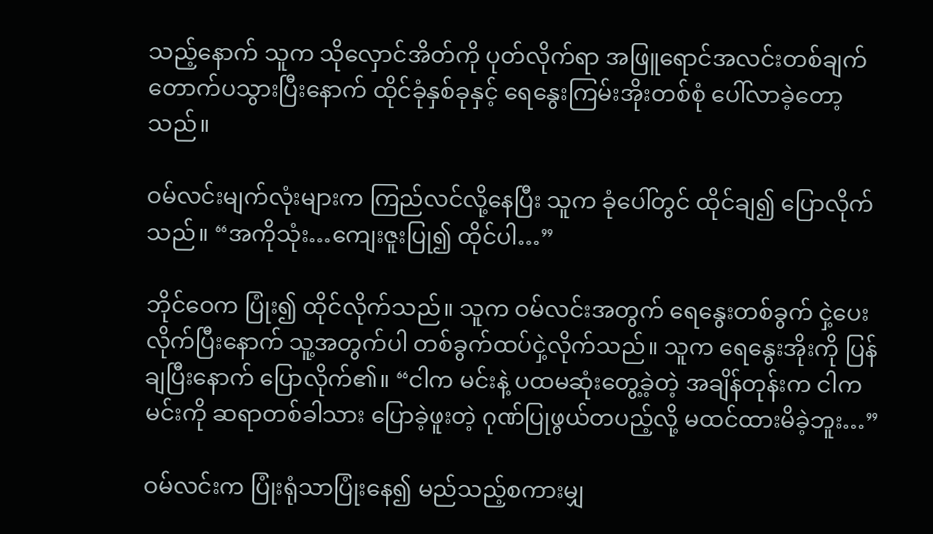သည့်နောက် သူက သိုလှောင်အိတ်ကို ပုတ်လိုက်ရာ အဖြူရောင်အလင်းတစ်ချက် တောက်ပသွားပြီးနောက် ထိုင်ခုံနှစ်ခုနှင့် ရေနွေးကြမ်းအိုးတစ်စုံ ပေါ်လာခဲ့တော့သည်။

ဝမ်လင်းမျက်လုံးများက ကြည်လင်လို့နေပြီး သူက ခုံပေါ်တွင် ထိုင်ချ၍ ပြောလိုက်သည်။ “အကိုသုံး…ကျေးဇူးပြု၍ ထိုင်ပါ…”

ဘိုင်ဝေက ပြုံး၍ ထိုင်လိုက်သည်။ သူက ဝမ်လင်းအတွက် ရေနွေးတစ်ခွက် ငှဲ့ပေးလိုက်ပြီးနောက် သူ့အတွက်ပါ တစ်ခွက်ထပ်ငှဲ့လိုက်သည်။ သူက ရေနွေးအိုးကို ပြန်ချပြီးနောက် ပြောလိုက်၏။ “ငါက မင်းနဲ့ ပထမဆုံးတွေ့ခဲ့တဲ့ အချိန်တုန်းက ငါက မင်းကို ဆရာတစ်ခါသား ပြောခဲ့ဖူးတဲ့ ဂုဏ်ပြုဖွယ်တပည့်လို့ မထင်ထားမိခဲ့ဘူး…”

ဝမ်လင်းက ပြုံးရုံသာပြုံးနေ၍ မည်သည့်စကားမျှ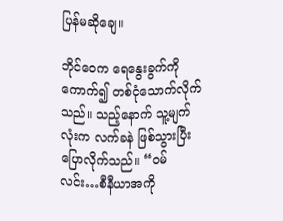ပြန်မဆိုချေ။

ဘိုင်ဝေက ရေနွေးခွက်ကို ကောက်၍ တစ်ငုံသောက်လိုက်သည်။ သည့်နောက် သူ့မျက်လုံးက လက်ခနဲ ဖြစ်သွားပြီး ပြောလိုက်သည်။ “ဝမ်လင်း…စီနီယာအကို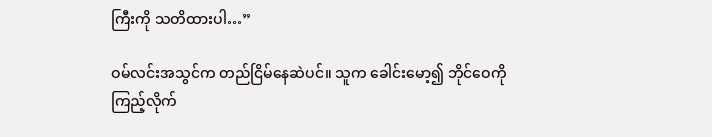ကြီးကို သတိထားပါ…”

ဝမ်လင်းအသွင်က တည်ငြိမ်နေဆဲပင်။ သူက ခေါင်းမော့၍ ဘိုင်ဝေကို ကြည့်လိုက်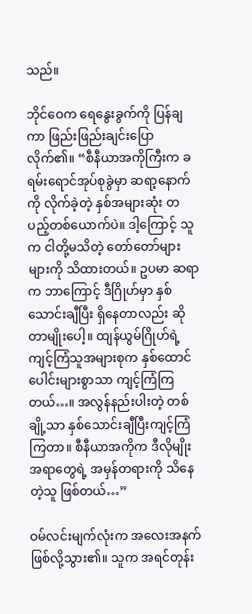သည်။

ဘိုင်ဝေက ရေနွေးခွက်ကို ပြန်ချကာ ဖြည်းဖြည်းချင်းပြောလိုက်၏။ “စီနီယာအကိုကြီးက ခရမ်းရောင်အုပ်စုခွဲမှာ ဆရာ့နောက်ကို လိုက်ခဲ့တဲ့ နှစ်အများဆုံး တပည့်တစ်ယောက်ပဲ။ ဒါ့ကြောင့် သူက ငါတို့မသိတဲ့ တော်တော်များများကို သိထားတယ်။ ဥပမာ ဆရာက ဘာကြောင့် ဒီဂြိုဟ်မှာ နှစ်သောင်းချီပြီး ရှိနေတာလည်း ဆိုတာမျိုးပေါ့။ ထျန်ယွမ်ဂြိုဟ်ရဲ့ ကျင့်ကြံသူအများစုက နှစ်ထောင်ပေါင်းများစွာသာ ကျင့်ကြံကြတယ်…။ အလွန်နည်းပါးတဲ့ တစ်ချို့သာ နှစ်သောင်းချီပြီးကျင့်ကြံကြတာ။ စီနီယာအကိုက ဒီလိုမျိုးအရာတွေရဲ့ အမှန်တရားကို သိနေတဲ့သူ ဖြစ်တယ်…”

ဝမ်လင်းမျက်လုံးက အလေးအနက် ဖြစ်လို့သွား၏။ သူက အရင်တုန်း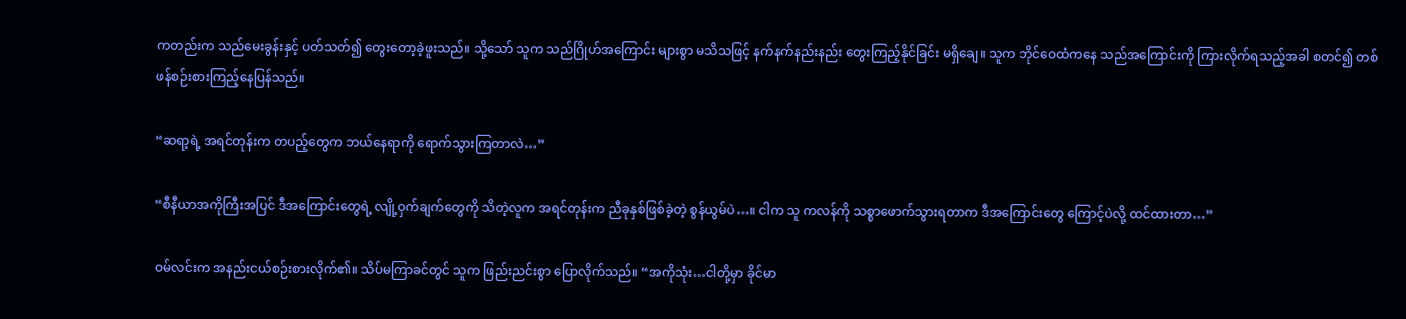ကတည်းက သည်မေးခွန်းနှင့် ပတ်သတ်၍ တွေးတော့ခဲ့ဖူးသည်။ သို့သော် သူက သည်ဂြိုဟ်အကြောင်း များစွာ မသိသဖြင့် နက်နက်နည်းနည်း တွေးကြည့်နိုင်ခြင်း မရှိချေ။ သူက ဘိုင်ဝေထံကနေ သည်အကြောင်းကို ကြားလိုက်ရသည့်အခါ စတင်၍ တစ်ဖန်စဉ်းစားကြည့်နေပြန်သည်။

“ဆရာ့ရဲ့ အရင်တုန်းက တပည့်တွေက ဘယ်နေရာကို ရောက်သွားကြတာလဲ…”

“စီနီယာအကိုကြီးအပြင် ဒီအကြောင်းတွေရဲ့ လျို့ဝှက်ချက်တွေကို သိတဲ့လူက အရင်တုန်းက ညီခုနှစ်ဖြစ်ခဲ့တဲ့ စွန်ယွမ်ပဲ…။ ငါက သူ ကလန်ကို သစ္စာဖောက်သွားရတာက ဒီအကြောင်းတွေ ကြောင့်ပဲလို့ ထင်ထားတာ…”

ဝမ်လင်းက အနည်းငယ်စဉ်းစားလိုက်၏။ သိပ်မကြာခင်တွင် သူက ဖြည်းညင်းစွာ ပြောလိုက်သည်။ “အကိုသုံး…ငါတို့မှာ ခိုင်မာ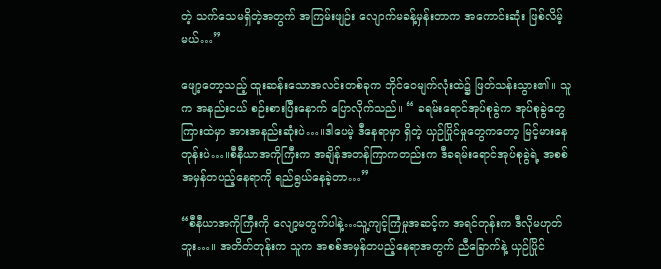တဲ့ သက်သေမရှိတဲ့အတွက် အကြမ်းဖျဉ်း လျောက်မခန့်မှန်းတာက အကောင်းဆုံး ဖြစ်လိမ့်မယ်…”

ဖျော့တော့သည့် ထူးဆန်းသောအလင်းတစ်ခုက ဘိုင်ဝေမျက်လုံးထဲ၌ ဖြတ်သန်းသွား၏။ သူက အနည်းငယ် စဉ်းစားပြီးနောက် ပြောလိုက်သည်။ “ ခရမ်းရောင်အုပ်စုခွဲက အုပ်စုခွဲတွေကြားထဲမှာ အားအနည်းဆုံးပဲ…။ဒါပေမဲ့ ဒီနေရာမှာ ရှိတဲ့ ယှဉ်ပြိုင်မှုတွေကတော့ မြင့်မားနေတုန်းပဲ…။စီနီယာအကိုကြီးက အချိန်အတန်ကြာကတည်းက ဒီခရမ်းရောင်အုပ်စုခွဲရဲ့ အစစ်အမှန်တပည့်နေရာကို ရည်ရွယ်နေခဲ့တာ…”

“စီနီယာအကိုကြီးကို လျော့မတွက်ပါနဲ့…သူ့ကျင့်ကြံမှုအဆင့်က အရင်တုန်းက ဒီလိုမဟုတ်ဘူး…။ အတိတ်တုန်းက သူက အစစ်အမှန်တပည့်နေရာအတွက် ညီခြောက်နဲ့ ယှဉ်ပြိုင်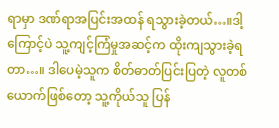ရာမှာ ဒဏ်ရာအပြင်းအထန် ရသွားခဲ့တယ်…။ဒါ့ကြောင့်ပဲ သူ့ကျင့်ကြံမှုအဆင့်က ထိုးကျသွားခဲ့ရတာ…။ ဒါပေမဲ့သူက စိတ်ဓာတ်ပြင်းပြတဲ့ လူတစ်ယောက်ဖြစ်တော့ သူ့ကိုယ်သူ ပြန်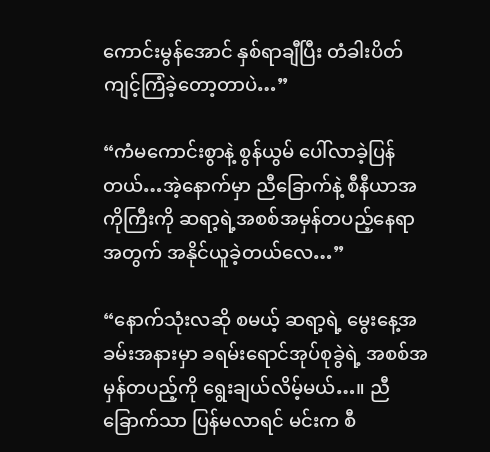ကောင်းမွန်အောင် နှစ်ရာချီပြီး တံခါးပိတ်ကျင့်ကြံခဲ့တော့တာပဲ…”

“ကံမကောင်းစွာနဲ့ စွန်ယွမ် ပေါ်လာခဲ့ပြန်တယ်…အဲ့နောက်မှာ ညီခြောက်နဲ့ စီနီယာအကိုကြီးကို ဆရာ့ရဲ့အစစ်အမှန်တပည့်နေရာအတွက် အနိုင်ယူခဲ့တယ်လေ…”

“နောက်သုံးလဆို စမယ့် ဆရာ့ရဲ့ မွေးနေ့အခမ်းအနားမှာ ခရမ်းရောင်အုပ်စုခွဲရဲ့ အစစ်အမှန်တပည့်ကို ရွေးချယ်လိမ့်မယ်…။ ညီခြောက်သာ ပြန်မလာရင် မင်းက စီ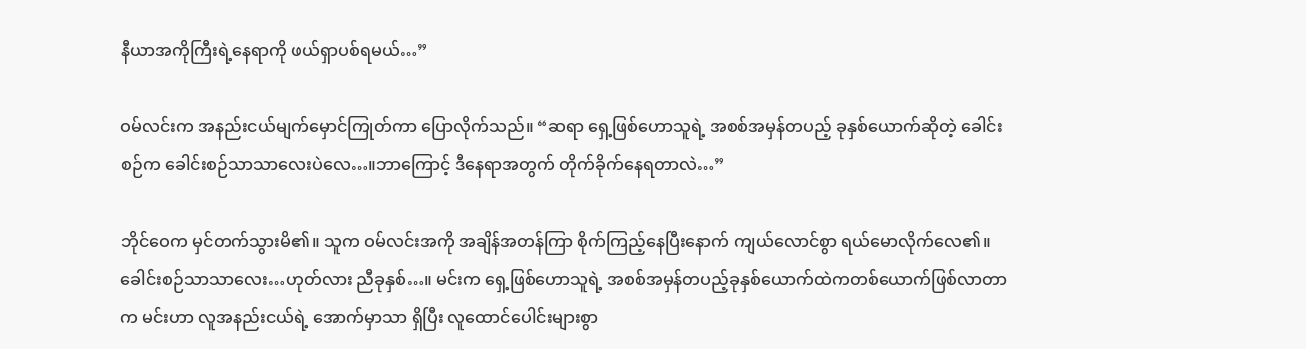နီယာအကိုကြီးရဲ့နေရာကို ဖယ်ရှာပစ်ရမယ်…”

ဝမ်လင်းက အနည်းငယ်မျက်မှောင်ကြုတ်ကာ ပြောလိုက်သည်။ “ဆရာ ရှေ့ဖြစ်ဟောသူရဲ့ အစစ်အမှန်တပည့် ခုနှစ်ယောက်ဆိုတဲ့ ခေါင်းစဉ်က ခေါင်းစဉ်သာသာလေးပဲလေ…။ဘာကြောင့် ဒီနေရာအတွက် တိုက်ခိုက်နေရတာလဲ…”

ဘိုင်ဝေက မှင်တက်သွားမိ၏။ သူက ဝမ်လင်းအကို အချိန်အတန်ကြာ စိုက်ကြည့်နေပြီးနောက် ကျယ်လောင်စွာ ရယ်မောလိုက်လေ၏။ ခေါင်းစဉ်သာသာလေး…ဟုတ်လား ညီခုနှစ်…။ မင်းက ရှေ့ဖြစ်ဟောသူရဲ့ အစစ်အမှန်တပည့်ခုနှစ်ယောက်ထဲကတစ်ယောက်ဖြစ်လာတာက မင်းဟာ လူအနည်းငယ်ရဲ့ အောက်မှာသာ ရှိပြီး လူထောင်ပေါင်းများစွာ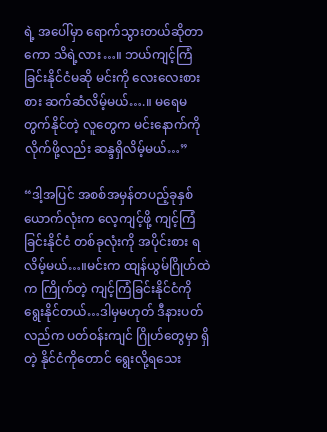ရဲ့ အပေါ်မှာ ရောက်သွားတယ်ဆိုတာကော သိရဲ့လား…။ ဘယ်ကျင့်ကြံခြင်းနိုင်ငံမဆို မင်းကို လေးလေးစားစား ဆက်ဆံလိမ့်မယ်….။ မရေမတွက်နိုင်တဲ့ လူတွေက မင်းနောက်ကိုလိုက်ဖို့လည်း ဆန္ဒရှိလိမ့်မယ်…”

“ဒါ့အပြင် အစစ်အမှန်တပည့်ခုနှစ်ယောက်လုံးက လေ့ကျင့်ဖို့ ကျင့်ကြံခြင်းနိုင်ငံ တစ်ခုလုံးကို အပိုင်းစား ရလိမ့်မယ်…။မင်းက ထျန်ယွမ်ဂြိုဟ်ထဲက ကြိုက်တဲ့ ကျင့်ကြံခြင်းနိုင်ငံကို ရွေးနိုင်တယ်…ဒါမှမဟုတ် ဒီနားပတ်လည်က ပတ်ဝန်းကျင် ဂြိုဟ်တွေမှာ ရှိတဲ့ နိုင်ငံကိုတောင် ရွေးလို့ရသေး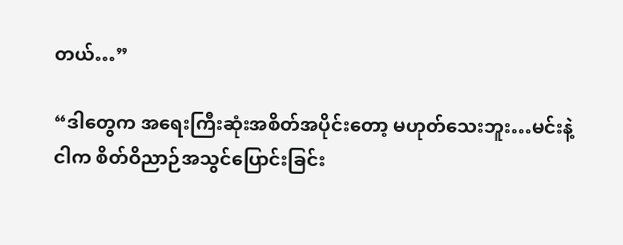တယ်…”

“ဒါတွေက အရေးကြီးဆုံးအစိတ်အပိုင်းတော့ မဟုတ်သေးဘူး…မင်းနဲ့ငါက စိတ်ဝိညာဉ်အသွင်ပြောင်းခြင်း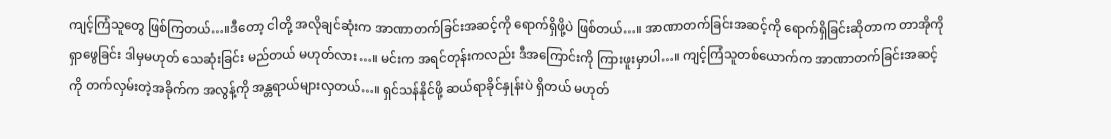ကျင့်ကြံသူတွေ ဖြစ်ကြတယ်…။ဒီတော့ ငါတို့ အလိုချင်ဆုံးက အာဏာတက်ခြင်းအဆင့်ကို ရောက်ရှိဖို့ပဲ ဖြစ်တယ်…။ အာဏာတက်ခြင်းအဆင့်ကို ရောက်ရှိခြင်းဆိုတာက တာအိုကို ရှာဖွေခြင်း ဒါမှမဟုတ် သေဆုံးခြင်း မည်တယ် မဟုတ်လား…။ မင်းက အရင်တုန်းကလည်း ဒီအကြောင်းကို ကြားဖူးမှာပါ…။ ကျင့်ကြံသူတစ်ယောက်က အာဏာတက်ခြင်းအဆင့်ကို တက်လှမ်းတဲ့အခိုက်က အလွန့်ကို အန္တရာယ်များလှတယ်…။ ရှင်သန်နိုင်ဖို့ ဆယ်ရာခိုင်နှုန်းပဲ ရှိတယ် မဟုတ်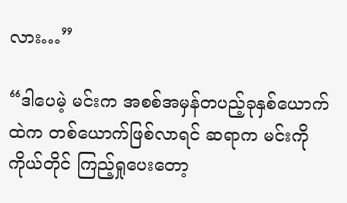လား…”

“ဒါပေမဲ့ မင်းက အစစ်အမှန်တပည့်ခုနှစ်ယောက်ထဲက တစ်ယောက်ဖြစ်လာရင် ဆရာက မင်းကို ကိုယ်တိုင် ကြည့်ရှုပေးတော့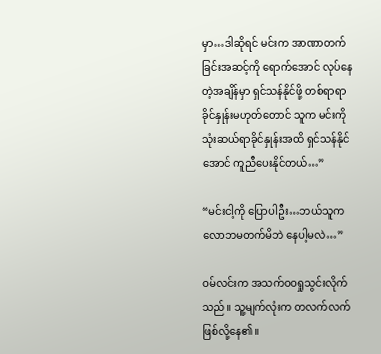မှာ…ဒါဆိုရင် မင်းက အာဏာတက်ခြင်းအဆင့်ကို ရောက်အောင် လုပ်နေတဲ့အချိန်မှာ ရှင်သန်နိုင်ဖို့ တစ်ရာရာခိုင်နှုန်းမဟုတ်တောင် သူက မင်းကို သုံးဆယ်ရာခိုင်နှုန်းအထိ ရှင်သန်နိုင်အောင် ကူညီပေးနိုင်တယ်…”

“မင်းငါ့ကို ပြောပါဦး…ဘယ်သူက လောဘမတက်မိဘဲ နေပါ့မလဲ…”

ဝမ်လင်းက အသက်ဝဝရှုသွင်းလိုက်သည်။ သူ့မျက်လုံးက တလက်လက် ဖြစ်လို့နေ၏။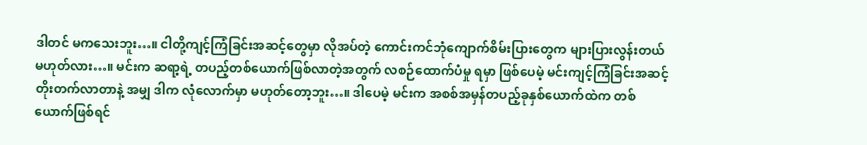ဒါတင် မကသေးဘူး…။ ငါတို့ကျင့်ကြံခြင်းအဆင့်တွေမှာ လိုအပ်တဲ့ ကောင်းကင်ဘုံကျောက်စိမ်းပြားတွေက များပြားလွန်းတယ် မဟုတ်လား…။ မင်းက ဆရာ့ရဲ့ တပည့်တစ်ယောက်ဖြစ်လာတဲ့အတွက် လစဉ်ထောက်ပံမှု ရမှာ ဖြစ်ပေမဲ့ မင်းကျင့်ကြံခြင်းအဆင့်တိုးတက်လာတာနဲ့ အမျှ ဒါက လုံလောက်မှာ မဟုတ်တော့ဘူး…။ ဒါပေမဲ့ မင်းက အစစ်အမှန်တပည့်ခုနှစ်ယောက်ထဲက တစ်ယောက်ဖြစ်ရင်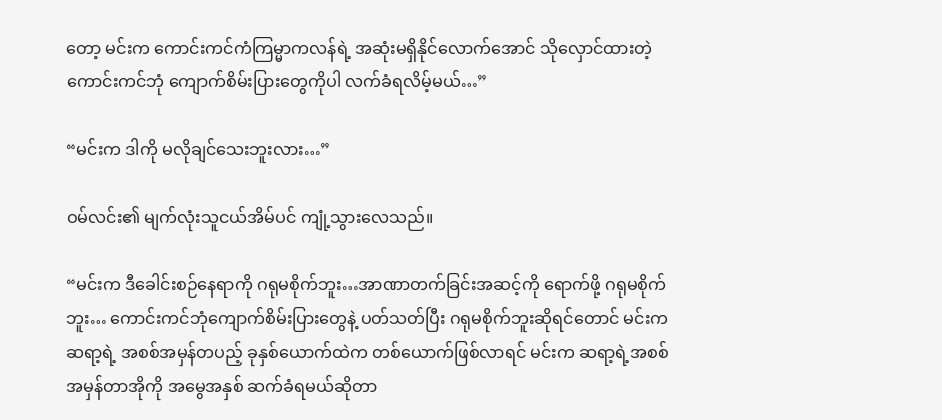တော့ မင်းက ကောင်းကင်ကံကြမ္မာကလန်ရဲ့ အဆုံးမရှိနိုင်လောက်အောင် သိုလှောင်ထားတဲ့ ကောင်းကင်ဘုံ ကျောက်စိမ်းပြားတွေကိုပါ လက်ခံရလိမ့်မယ်…”

“မင်းက ဒါကို မလိုချင်သေးဘူးလား…”

ဝမ်လင်း၏ မျက်လုံးသူငယ်အိမ်ပင် ကျုံ့သွားလေသည်။

“မင်းက ဒီခေါင်းစဉ်နေရာကို ဂရုမစိုက်ဘူး…အာဏာတက်ခြင်းအဆင့်ကို ရောက်ဖို့ ဂရုမစိုက်ဘူး… ကောင်းကင်ဘုံကျောက်စိမ်းပြားတွေနဲ့ ပတ်သတ်ပြီး ဂရုမစိုက်ဘူးဆိုရင်တောင် မင်းက ဆရာ့ရဲ့ အစစ်အမှန်တပည့် ခုနှစ်ယောက်ထဲက တစ်ယောက်ဖြစ်လာရင် မင်းက ဆရာ့ရဲ့အစစ်အမှန်တာအိုကို အမွေအနှစ် ဆက်ခံရမယ်ဆိုတာ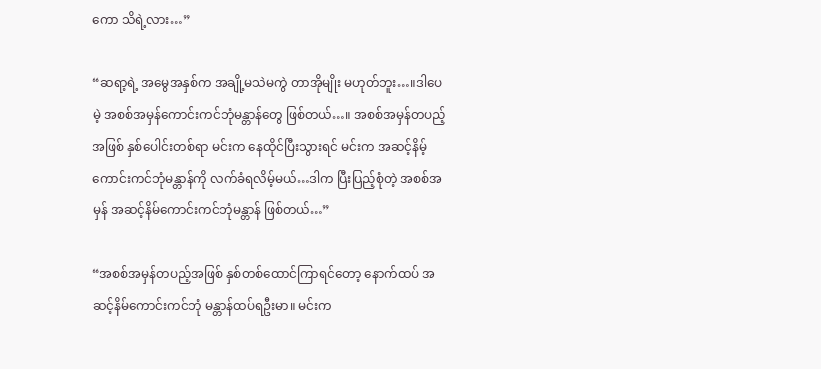ကော သိရဲ့လား…”

“ဆရာ့ရဲ့ အမွေအနှစ်က အချို့မသဲမကွဲ တာအိုမျိုး မဟုတ်ဘူး…။ဒါပေမဲ့ အစစ်အမှန်ကောင်းကင်ဘုံမန္တာန်တွေ ဖြစ်တယ်…။ အစစ်အမှန်တပည့်အဖြစ် နှစ်ပေါင်းတစ်ရာ မင်းက နေထိုင်ပြီးသွားရင် မင်းက အဆင့်နိမ့်ကောင်းကင်ဘုံမန္တာန်ကို လက်ခံရလိမ့်မယ်…ဒါက ပြီးပြည့်စုံတဲ့ အစစ်အမှန် အဆင့်နိမ်ကောင်းကင်ဘုံမန္တာန် ဖြစ်တယ်…”

“အစစ်အမှန်တပည့်အဖြစ် နှစ်တစ်ထောင်ကြာရင်တော့ နောက်ထပ် အဆင့်နိမ်ကောင်းကင်ဘုံ မန္တာန်ထပ်ရဦးမာ။ မင်းက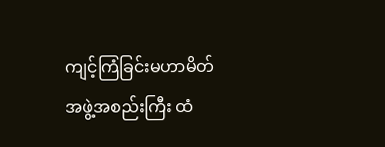ကျင့်ကြံခြင်းမဟာမိတ်အဖွဲ့အစည်းကြီး ထံ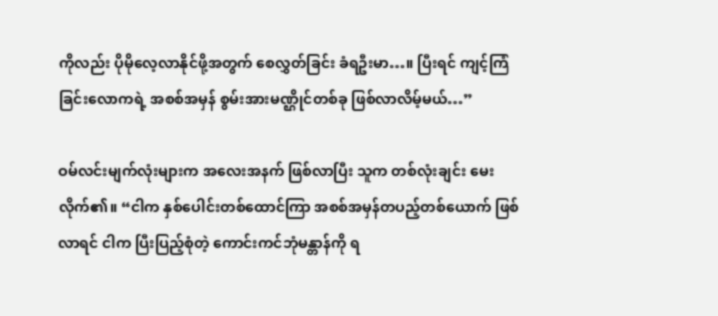ကိုလည်း ပိုမိုလေ့လာနိုင်ဖို့အတွက် စေလွှတ်ခြင်း ခံရဦးမာ…။ ပြီးရင် ကျင့်ကြံခြင်းလောကရဲ့ အစစ်အမှန် စွမ်းအားမဏ္ဌိုင်တစ်ခု ဖြစ်လာလိမ့်မယ်…”

ဝမ်လင်းမျက်လုံးများက အလေးအနက် ဖြစ်လာပြီး သူက တစ်လုံးချင်း မေးလိုက်၏။ “ငါက နှစ်ပေါင်းတစ်ထောင်ကြာ အစစ်အမှန်တပည့်တစ်ယောက် ဖြစ်လာရင် ငါက ပြီးပြည့်စုံတဲ့ ကောင်းကင်ဘုံမန္တာန်ကို ရ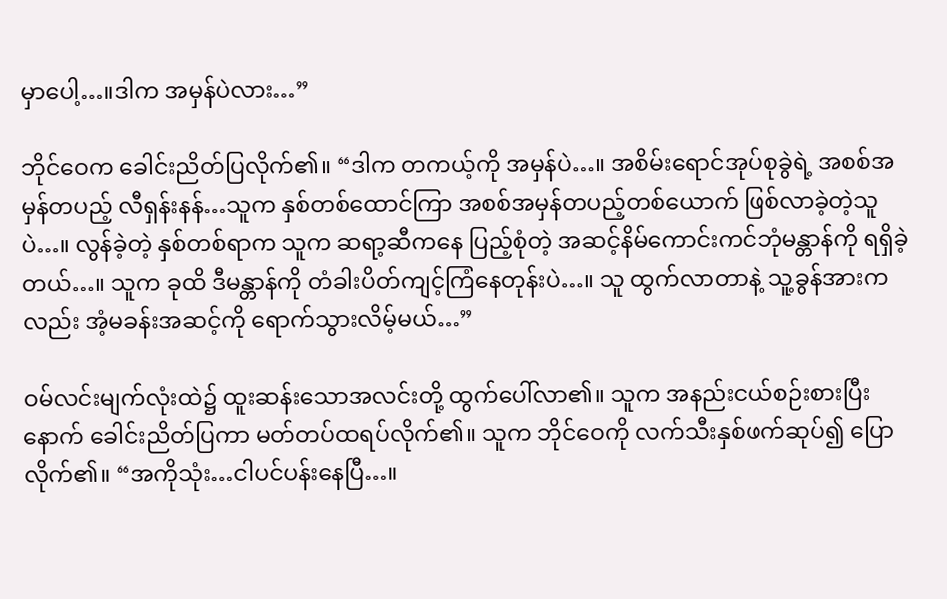မှာပေါ့…။ဒါက အမှန်ပဲလား…”

ဘိုင်ဝေက ခေါင်းညိတ်ပြလိုက်၏။ “ဒါက တကယ့်ကို အမှန်ပဲ…။ အစိမ်းရောင်အုပ်စုခွဲရဲ့ အစစ်အမှန်တပည့် လီရှန်းနန်…သူက နှစ်တစ်ထောင်ကြာ အစစ်အမှန်တပည့်တစ်ယောက် ဖြစ်လာခဲ့တဲ့သူပဲ…။ လွန်ခဲ့တဲ့ နှစ်တစ်ရာက သူက ဆရာ့ဆီကနေ ပြည့်စုံတဲ့ အဆင့်နိမ်ကောင်းကင်ဘုံမန္တာန်ကို ရရှိခဲ့တယ်…။ သူက ခုထိ ဒီမန္တာန်ကို တံခါးပိတ်ကျင့်ကြံနေတုန်းပဲ…။ သူ ထွက်လာတာနဲ့ သူ့ခွန်အားကလည်း အံ့မခန်းအဆင့်ကို ရောက်သွားလိမ့်မယ်…”

ဝမ်လင်းမျက်လုံးထဲ၌ ထူးဆန်းသောအလင်းတို့ ထွက်ပေါ်လာ၏။ သူက အနည်းငယ်စဉ်းစားပြီးနောက် ခေါင်းညိတ်ပြကာ မတ်တပ်ထရပ်လိုက်၏။ သူက ဘိုင်ဝေကို လက်သီးနှစ်ဖက်ဆုပ်၍ ပြောလိုက်၏။ “အကိုသုံး…ငါပင်ပန်းနေပြီ…။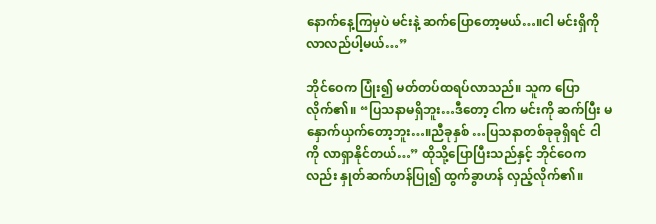နောက်နေ့ကြမှပဲ မင်းနဲ့ ဆက်ပြောတော့မယ်…။ငါ မင်းရှိကို လာလည်ပါ့မယ်…”

ဘိုင်ဝေက ပြုံး၍ မတ်တပ်ထရပ်လာသည်။ သူက ပြောလိုက်၏။ “ပြသနာမရှိဘူး…ဒီတော့ ငါက မင်းကို ဆက်ပြီး မနှောက်ယှက်တော့ဘူး…။ညီခုနှစ် …ပြသနာတစ်ခုခုရှိရင် ငါကို လာရှာနိုင်တယ်…” ထိုသို့ပြောပြီးသည်နှင့် ဘိုင်ဝေကလည်း နှုတ်ဆက်ဟန်ပြု၍ ထွက်ခွာဟန် လှည့်လိုက်၏။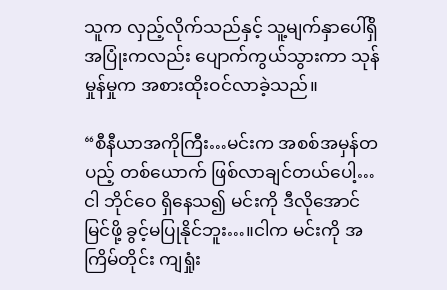သူက လှည့်လိုက်သည်နှင့် သူ့မျက်နှာပေါ်ရှိ အပြုံးကလည်း ပျောက်ကွယ်သွားကာ သုန်မှုန်မှုက အစားထိုးဝင်လာခဲ့သည်။

“စီနီယာအကိုကြီး…မင်းက အစစ်အမှန်တပည့် တစ်ယောက် ဖြစ်လာချင်တယ်ပေါ့…ငါ ဘိုင်ဝေ ရှိနေသ၍ မင်းကို ဒီလိုအောင်မြင်ဖို့ ခွင့်မပြုနိုင်ဘူး…။ငါက မင်းကို အကြိမ်တိုင်း ကျရှုံး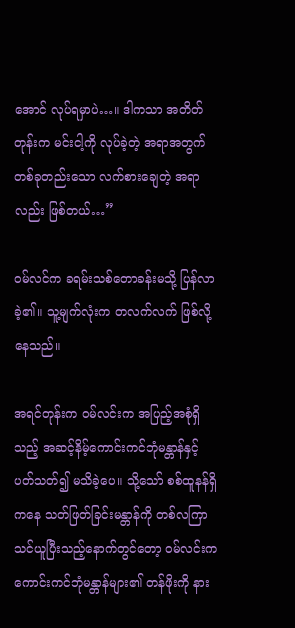အောင် လုပ်ရမှာပဲ…။ ဒါကသာ အတိတ်တုန်းက မင်းငါ့ကို လုပ်ခဲ့တဲ့ အရာအတွက် တစ်ခုတည်းသော လက်စားချေတဲ့ အရာလည်း ဖြစ်တယ်…”

ဝမ်လင်က ခရမ်းသစ်တောခန်းမသို့ ပြန်လာခဲ့၏။ သူ့မျက်လုံးက တလက်လက် ဖြစ်လို့နေသည်။

အရင်တုန်းက ဝမ်လင်းက အပြည့်အစုံရှိသည့် အဆင့်နိမ့်ကောင်းကင်ဘုံမန္တာန်နှင့် ပတ်သတ်၍ မသိခဲ့ပေ။ သို့သော် စစ်ထူနန်ရှိကနေ သတ်ဖြတ်ခြင်းမန္တာန်ကို တစ်လကြာ သင်ယူပြီးသည့်နောက်တွင်တော့ ဝမ်လင်းက ကောင်းကင်ဘုံမန္တာန်များ၏ တန်ဖိုးကို နား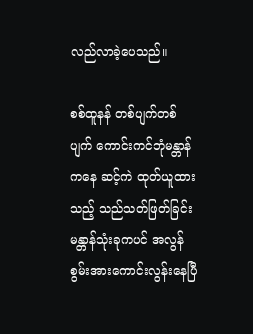လည်လာခဲ့ပေသည်။

စစ်ထူနန် တစ်ပျက်တစ်ပျက် ကောင်းကင်ဘုံမန္တာန်ကနေ ဆင့်ကဲ ထုတ်ယူထားသည့် သည်သတ်ဖြတ်ခြင်းမန္တာန်သုံးခုကပင် အလွန်စွမ်းအားကောင်းလွန်းနေပြီ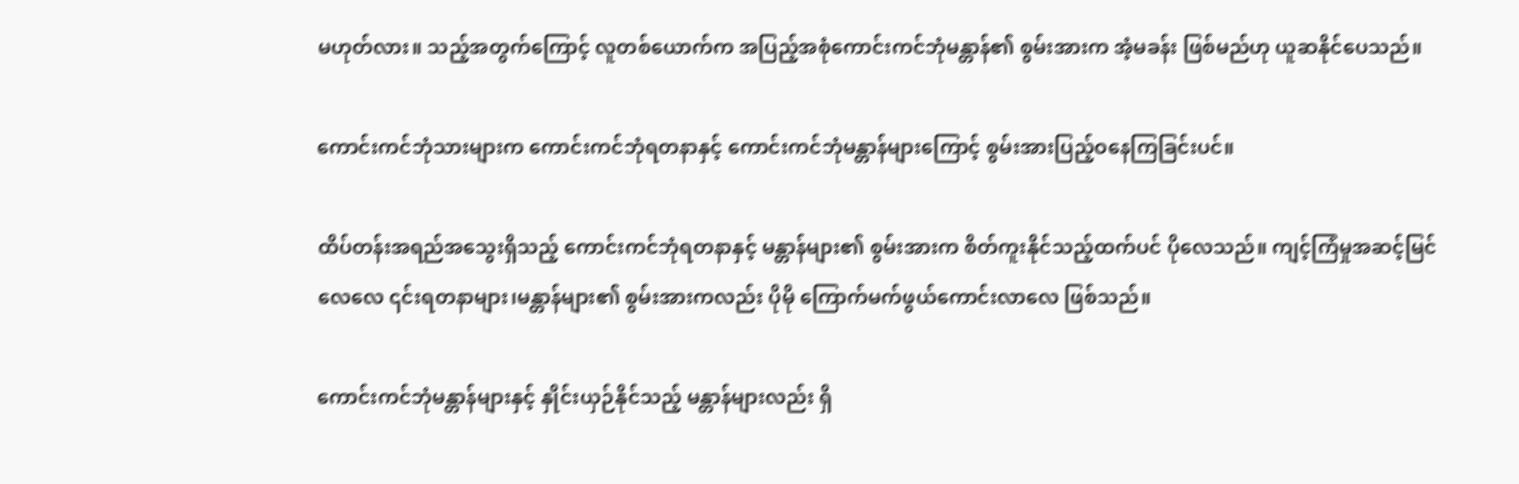မဟုတ်လား။ သည့်အတွက်ကြောင့် လူတစ်ယောက်က အပြည့်အစုံကောင်းကင်ဘုံမန္တာန်၏ စွမ်းအားက အံ့မခန်း ဖြစ်မည်ဟု ယူဆနိုင်ပေသည်။

ကောင်းကင်ဘုံသားများက ကောင်းကင်ဘုံရတနာနှင့် ကောင်းကင်ဘုံမန္တာန်များကြောင့် စွမ်းအားပြည့်ဝနေကြခြင်းပင်။

ထိပ်တန်းအရည်အသွေးရှိသည့် ကောင်းကင်ဘုံရတနာနှင့် မန္တာန်များ၏ စွမ်းအားက စိတ်ကူးနိုင်သည့်ထက်ပင် ပိုလေသည်။ ကျင့်ကြံမှုအဆင့်မြင်လေလေ ၎င်းရတနာများ၊မန္တာန်များ၏ စွမ်းအားကလည်း ပိုမို ကြောက်မက်ဖွယ်ကောင်းလာလေ ဖြစ်သည်။

ကောင်းကင်ဘုံမန္တာန်များနှင့် နှိုင်းယှဉ်နိုင်သည့် မန္တာန်များလည်း ရှိ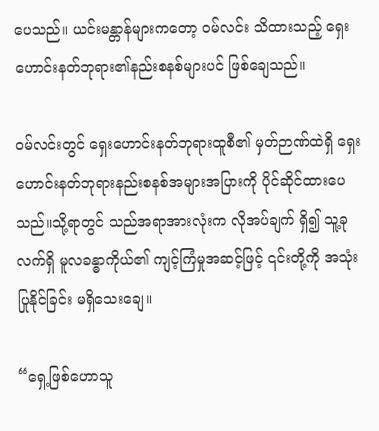ပေသည်။ ယင်းမန္တာန်များကတော့ ဝမ်လင်း သိထားသည့် ရှေးဟောင်းနတ်ဘုရား၏နည်းစနစ်များပင် ဖြစ်ချေသည်။

ဝမ်လင်းတွင် ရှေးဟောင်းနတ်ဘုရားထူစီ၏ မှတ်ဉာဏ်ထဲရှိ ရှေးဟောင်းနတ်ဘုရားနည်းစနစ်အများအပြားကို ပိုင်ဆိုင်ထားပေသည်။သို့ရာတွင် သည်အရာအားလုံးက လိုအပ်ချက် ရှိ၍ သူ့ခုလက်ရှိ မူလခန္ဓာကိုယ်၏ ကျင့်ကြံမှုအဆင့်ဖြင့် ၎င်းတို့ကို အသုံးပြုနိုင်ခြင်း မရှိသေးချေ။

“ရှေ့ဖြစ်ဟောသူ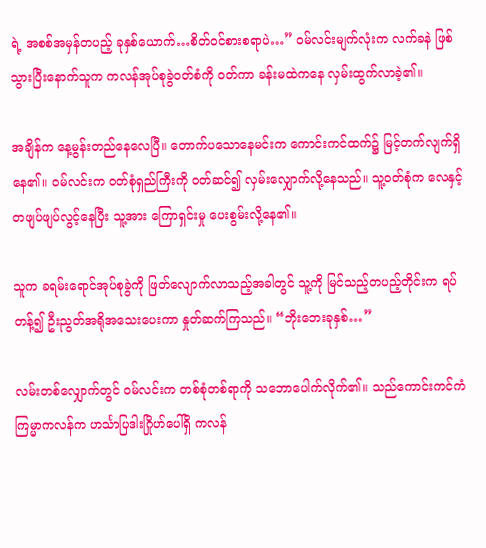ရဲ့ အစစ်အမှန်တပည့် ခုနှစ်ယောက်…စိတ်ဝင်စားစရာပဲ…” ဝမ်လင်းမျက်လုံးက လက်ခနဲ ဖြစ်သွားပြီးနောက်သူက ကလန်အုပ်စုခွဲဝတ်စံကို ဝတ်ကာ ခန်းမထဲကနေ လှမ်းထွက်လာခဲ့၏။

အချိန်က နေ့မွန်းတည်နေလေပြီ။ တောက်ပသောနေမင်းက ကောင်းကင်ထက်၌ မြင့်တက်လျက်ရှိနေ၏။ ဝမ်လင်းက ဝတ်စုံရှည်ကြီးကို ဝတ်ဆင်၍ လှမ်းလျှောက်လို့နေသည်။ သူ့ဝတ်စုံက လေနှင့်တဖျပ်ဖျပ်လွင့်နေပြီး သူ့အား ကြောရှင်းမှု ပေးစွမ်းလို့နေ၏။

သူက ခရမ်းရောင်အုပ်စုခွဲကို ဖြတ်လျောက်လာသည့်အခါတွင် သူ့ကို မြင်သည့်တပည့်တိုင်းက ရပ်တန့်၍ ဦးညွတ်အရိုအသေးပေးကာ နှုတ်ဆက်ကြသည်။ “ဘိုးဘေးခုနှစ်…”

လမ်းတစ်လျှောက်တွင် ဝမ်လင်းက တစ်စုံတစ်ရာကို သဘောပေါက်လိုက်၏။ သည်ကောင်းကင်ကံကြမ္မာကလန်က ဟင်္သာပြဒါးဂြိုဟ်ပေါ်ရှိ ကလန်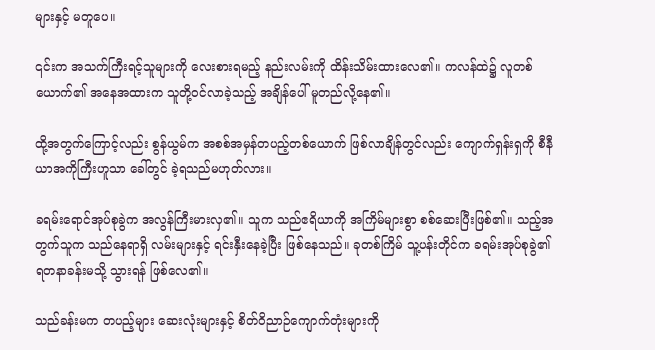များနှင့် မတူပေ။

၎င်းက အသက်ကြီးရင့်သူများကို လေးစားရမည့် နည်းလမ်းကို ထိန်းသိမ်းထားလေ၏။ ကလန်ထဲ၌ လူတစ်ယောက်၏ အနေအထားက သူတို့ဝင်လာခဲ့သည့် အချိန်ပေါ် မူတည်လို့နေ၏။

ထို့အတွက်ကြောင့်လည်း စွန်ယွမ်က အစစ်အမှန်တပည့်တစ်ယောက် ဖြစ်လာချိန်တွင်လည်း ကျောက်ရှန်းရှကို စီနီယာအကိုကြီးဟူသာ ခေါ်တွင် ခဲ့ရသည်မဟုတ်လား။

ခရမ်းရောင်အုပ်စုခွဲက အလွန်ကြီးမားလှ၏။ သူက သည်ဧရိယာကို အကြိမ်များစွာ စစ်ဆေးပြီးဖြစ်၏။ သည့်အတွက်သူက သည်နေရာရှိ လမ်းများနှင့် ရင်းနှီးနေခဲ့ပြီး ဖြစ်နေသည်။ ခုတစ်ကြိမ် သူ့ပန်းတိုင်က ခရမ်းအုပ်စုခွဲ၏ ရတနာခန်းမသို့ သွားရန် ဖြစ်လေ၏။

သည်ခန်းမက တပည့်များ ဆေးလုံးများနှင့် စိတ်ဝိညာဉ်ကျောက်တုံးများကို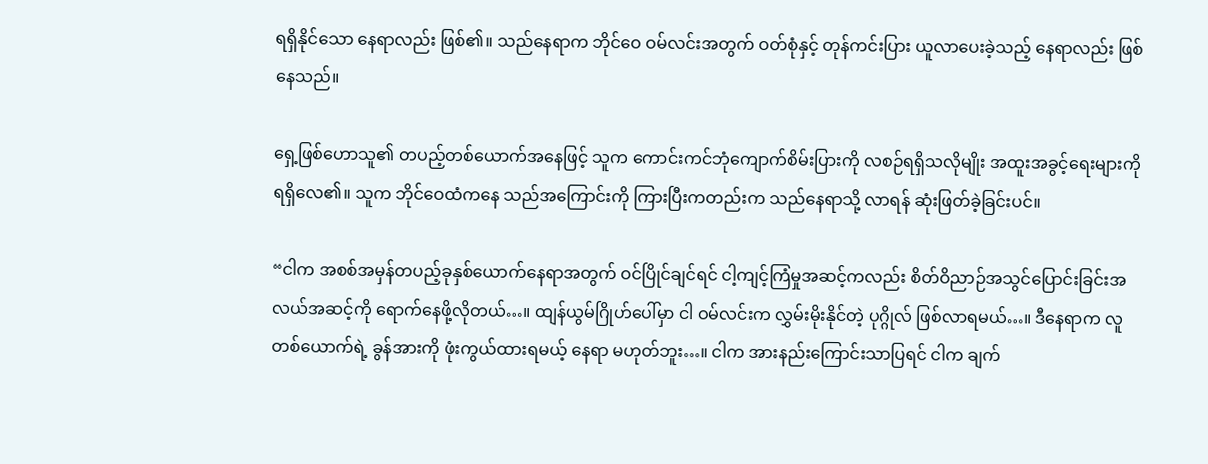ရရှိနိုင်သော နေရာလည်း ဖြစ်၏။ သည်နေရာက ဘိုင်ဝေ ဝမ်လင်းအတွက် ဝတ်စုံနှင့် တုန်ကင်းပြား ယူလာပေးခဲ့သည့် နေရာလည်း ဖြစ်နေသည်။

ရှေ့ဖြစ်ဟောသူ၏ တပည့်တစ်ယောက်အနေဖြင့် သူက ကောင်းကင်ဘုံကျောက်စိမ်းပြားကို လစဉ်ရရှိသလိုမျိုး အထူးအခွင့်ရေးများကို ရရှိလေ၏။ သူက ဘိုင်ဝေထံကနေ သည်အကြောင်းကို ကြားပြီးကတည်းက သည်နေရာသို့ လာရန် ဆုံးဖြတ်ခဲ့ခြင်းပင်။

“ငါက အစစ်အမှန်တပည့်ခုနှစ်ယောက်နေရာအတွက် ဝင်ပြိုင်ချင်ရင် ငါ့ကျင့်ကြံမှုအဆင့်ကလည်း စိတ်ဝိညာဉ်အသွင်ပြောင်းခြင်းအလယ်အဆင့်ကို ရောက်နေဖို့လိုတယ်…။ ထျန်ယွမ်ဂြိုဟ်ပေါ်မှာ ငါ ဝမ်လင်းက လွှမ်းမိုးနိုင်တဲ့ ပုဂ္ဂိုလ် ဖြစ်လာရမယ်…။ ဒီနေရာက လူတစ်ယောက်ရဲ့ ခွန်အားကို ဖုံးကွယ်ထားရမယ့် နေရာ မဟုတ်ဘူး…။ ငါက အားနည်းကြောင်းသာပြရင် ငါက ချက်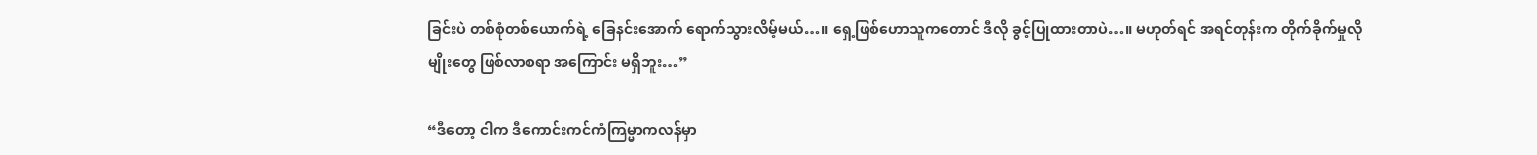ခြင်းပဲ တစ်စုံတစ်ယောက်ရဲ့ ခြေနင်းအောက် ရောက်သွားလိမ့်မယ်…။ ရှေ့ဖြစ်ဟောသူကတောင် ဒီလို ခွင့်ပြုထားတာပဲ…။ မဟုတ်ရင် အရင်တုန်းက တိုက်ခိုက်မှုလိုမျိုးတွေ ဖြစ်လာစရာ အကြောင်း မရှိဘူး…”

“ဒီတော့ ငါက ဒီကောင်းကင်ကံကြမ္မာကလန်မှာ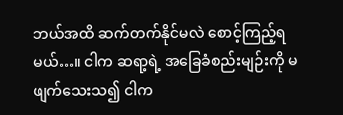ဘယ်အထိ ဆက်တက်နိုင်မလဲ စောင့်ကြည့်ရမယ်…။ ငါက ဆရာ့ရဲ့ အခြေခံစည်းမျဉ်းကို မဖျက်သေးသ၍ ငါက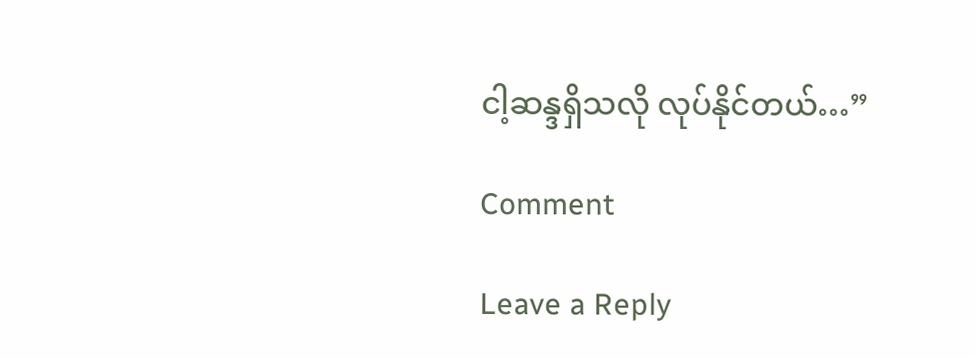ငါ့ဆန္ဒရှိသလို လုပ်နိုင်တယ်…”

Comment

Leave a Reply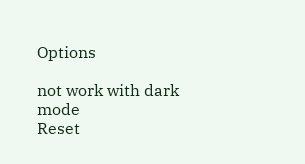Options

not work with dark mode
Reset